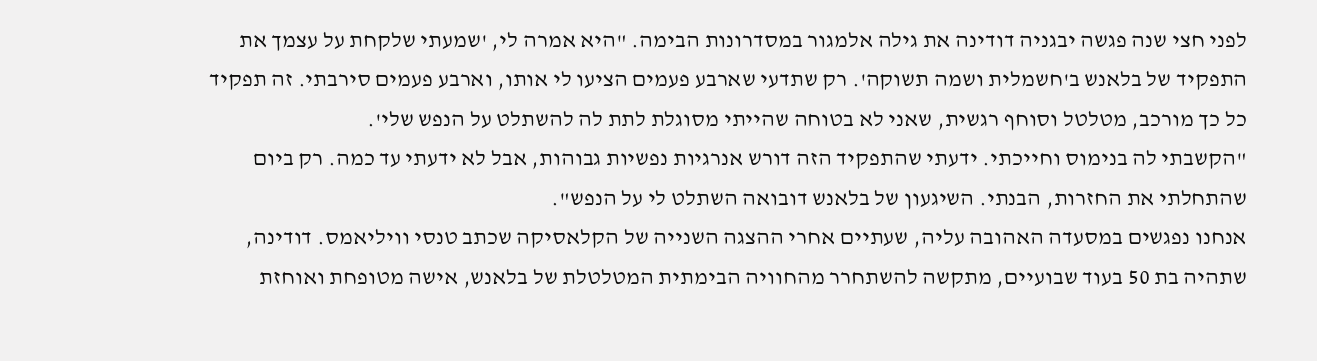לפני חצי שנה פגשה יבגניה דודינה את גילה אלמגור במסדרונות הבימה. "היא אמרה לי, 'שמעתי שלקחת על עצמך את התפקיד של בלאנש ב'חשמלית ושמה תשוקה'. רק שתדעי שארבע פעמים הציעו לי אותו, וארבע פעמים סירבתי. זה תפקיד כל כך מורכב, מטלטל וסוחף רגשית, שאני לא בטוחה שהייתי מסוגלת לתת לה להשתלט על הנפש שלי'.
"הקשבתי לה בנימוס וחייכתי. ידעתי שהתפקיד הזה דורש אנרגיות נפשיות גבוהות, אבל לא ידעתי עד כמה. רק ביום שהתחלתי את החזרות, הבנתי. השיגעון של בלאנש דובואה השתלט לי על הנפש".
אנחנו נפגשים במסעדה האהובה עליה, שעתיים אחרי ההצגה השנייה של הקלאסיקה שכתב טנסי וויליאמס. דודינה, שתהיה בת 50 בעוד שבועיים, מתקשה להשתחרר מהחוויה הבימתית המטלטלת של בלאנש, אישה מטופחת ואוחזת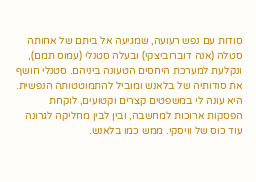סודות עם נפש רעועה, שמגיעה אל ביתם של אחותה סטלה (אנה דוברוביצקי) ובעלה סטנלי (עמוס תמם), ונקלעת למערכת היחסים הטעונה ביניהם. סטנלי חושף את סודותיה של בלאנש ומוביל להתמוטטותה הנפשית.
היא עונה לי במשפטים קצרים וקטועים, לוקחת הפסקות ארוכות למחשבה, ובין לבין מחליקה לגרונה עוד כוס של וויסקי. ממש כמו בלאנש.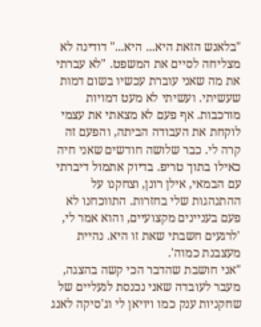"בלאנש הזאת היא... היא..." דודינה לא מצליחה לסיים את המשפט. "לא עברתי את מה שאני עוברת עכשיו בשום דמות שעשיתי. ועשיתי לא מעט דמויות מורכבות. אף פעם לא מצאתי את עצמי לוקחת את העבודה הביתה, והפעם זה קרה לי. כבר שלושה חודשים שאני חיה כאילו בתוך טריפ. בדיוק אתמול דיברתי עם הבמאי, אילן רונן, וצחקנו על ההתנהגות שלי בחזרות. התווכחנו לא פעם בעניינים מקצועיים, והוא אמר לי, 'לרגעים חשבתי שאת זו היא. נהיית מעצבנת כמוה'.
"אני חושבת שהדבר הכי קשה בהצגה, מעבר לעובדה שאני נכנסת לנעליים של שחקניות ענק כמו ויויאן לי וג'סיקה לאנג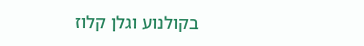בקולנוע וגלן קלוז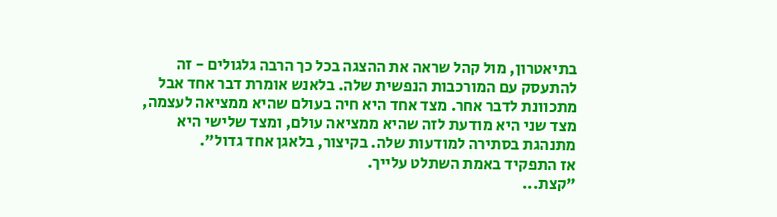בתיאטרון, מול קהל שראה את ההצגה בכל כך הרבה גלגולים - זה להתעסק עם המורכבות הנפשית שלה. בלאנש אומרת דבר אחד אבל מתכוונת לדבר אחר. מצד אחד היא חיה בעולם שהיא ממציאה לעצמה, מצד שני היא מודעת לזה שהיא ממציאה עולם, ומצד שלישי היא מתנהגת בסתירה למודעות שלה. בקיצור, בלאגן אחד גדול".
אז התפקיד באמת השתלט עלייך.
"קצת...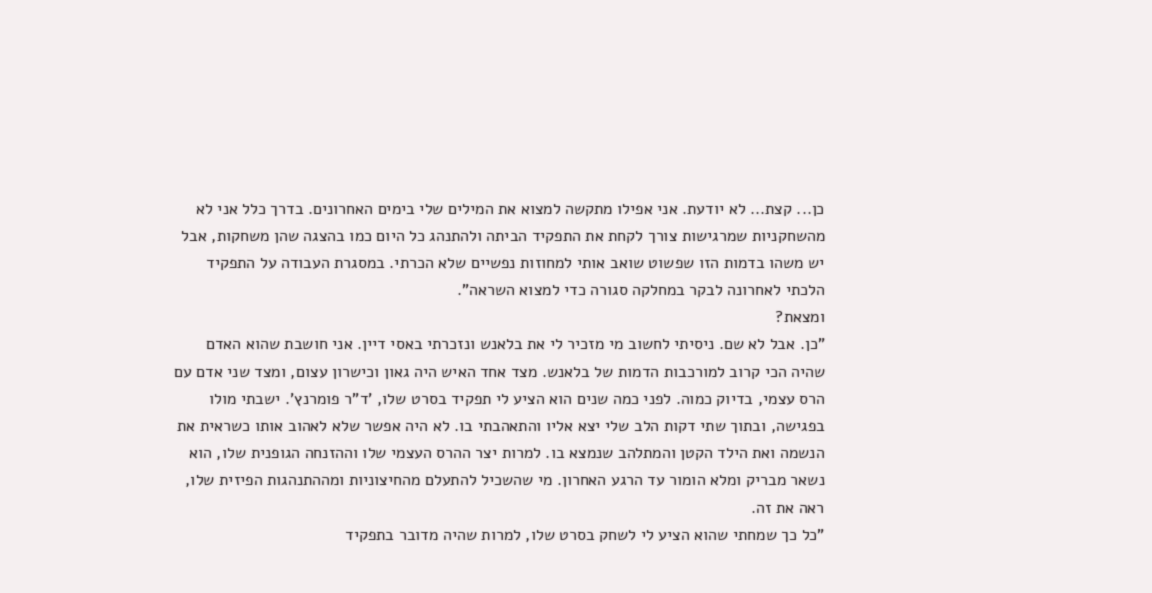כן... קצת... לא יודעת. אני אפילו מתקשה למצוא את המילים שלי בימים האחרונים. בדרך כלל אני לא מהשחקניות שמרגישות צורך לקחת את התפקיד הביתה ולהתנהג כל היום כמו בהצגה שהן משחקות, אבל יש משהו בדמות הזו שפשוט שואב אותי למחוזות נפשיים שלא הכרתי. במסגרת העבודה על התפקיד הלכתי לאחרונה לבקר במחלקה סגורה כדי למצוא השראה".
ומצאת?
"כן. אבל לא שם. ניסיתי לחשוב מי מזכיר לי את בלאנש ונזכרתי באסי דיין. אני חושבת שהוא האדם שהיה הכי קרוב למורכבות הדמות של בלאנש. מצד אחד האיש היה גאון וכישרון עצום, ומצד שני אדם עם הרס עצמי, בדיוק כמוה. לפני כמה שנים הוא הציע לי תפקיד בסרט שלו, 'ד"ר פומרנץ'. ישבתי מולו בפגישה, ובתוך שתי דקות הלב שלי יצא אליו והתאהבתי בו. לא היה אפשר שלא לאהוב אותו כשראית את הנשמה ואת הילד הקטן והמתלהב שנמצא בו. למרות יצר ההרס העצמי שלו וההזנחה הגופנית שלו, הוא נשאר מבריק ומלא הומור עד הרגע האחרון. מי שהשכיל להתעלם מהחיצוניות ומההתנהגות הפיזית שלו, ראה את זה.
"כל כך שמחתי שהוא הציע לי לשחק בסרט שלו, למרות שהיה מדובר בתפקיד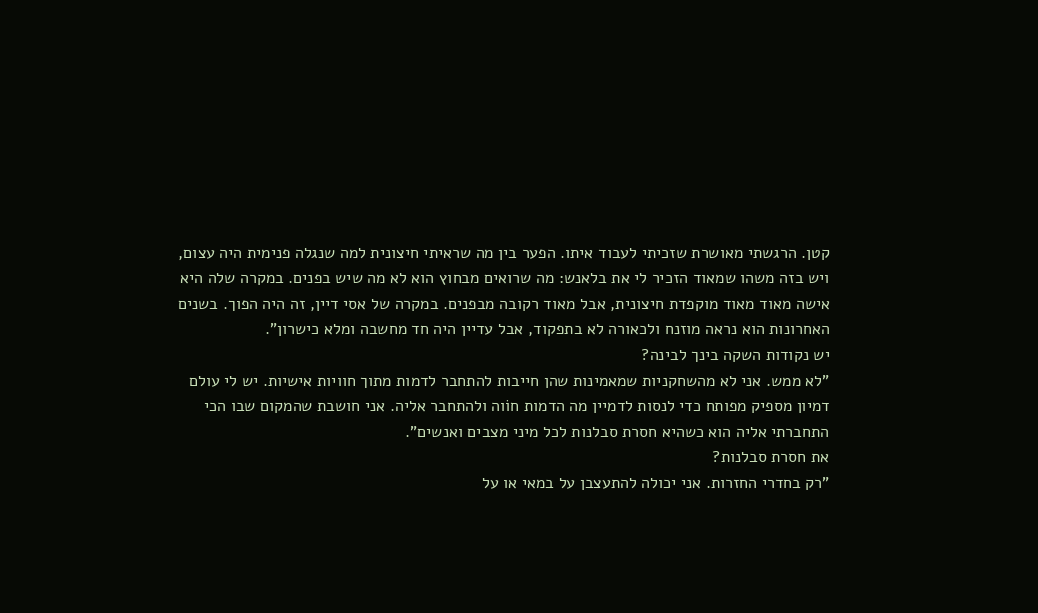קטן. הרגשתי מאושרת שזכיתי לעבוד איתו. הפער בין מה שראיתי חיצונית למה שנגלה פנימית היה עצום, ויש בזה משהו שמאוד הזכיר לי את בלאנש: מה שרואים מבחוץ הוא לא מה שיש בפנים. במקרה שלה היא אישה מאוד מאוד מוקפדת חיצונית, אבל מאוד רקובה מבפנים. במקרה של אסי דיין, זה היה הפוך. בשנים האחרונות הוא נראה מוזנח ולכאורה לא בתפקוד, אבל עדיין היה חד מחשבה ומלא כישרון".
יש נקודות השקה בינך לבינה?
"לא ממש. אני לא מהשחקניות שמאמינות שהן חייבות להתחבר לדמות מתוך חוויות אישיות. יש לי עולם דמיון מספיק מפותח כדי לנסות לדמיין מה הדמות חוֹוה ולהתחבר אליה. אני חושבת שהמקום שבו הכי התחברתי אליה הוא כשהיא חסרת סבלנות לכל מיני מצבים ואנשים".
את חסרת סבלנות?
"רק בחדרי החזרות. אני יכולה להתעצבן על במאי או על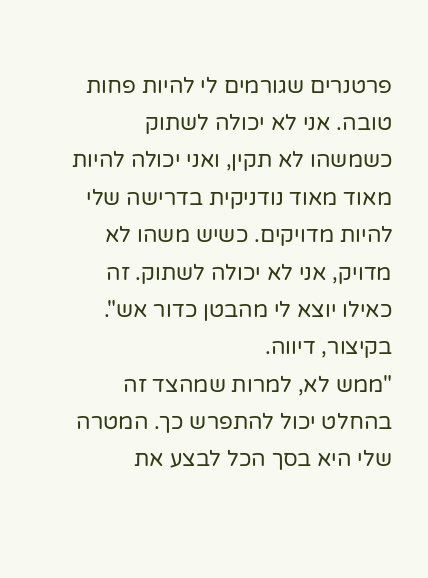פרטנרים שגורמים לי להיות פחות טובה. אני לא יכולה לשתוק כשמשהו לא תקין, ואני יכולה להיות מאוד מאוד נודניקית בדרישה שלי להיות מדויקים. כשיש משהו לא מדויק, אני לא יכולה לשתוק. זה כאילו יוצא לי מהבטן כדור אש".
בקיצור, דיווה.
"ממש לא, למרות שמהצד זה בהחלט יכול להתפרש כך. המטרה שלי היא בסך הכל לבצע את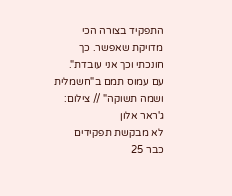התפקיד בצורה הכי מדויקת שאפשר. כך חונכתי וכך אני עובדת".
עם עמוס תמם ב"חשמלית ושמה תשוקה" // צילום: ג'ראר אלון
לא מבקשת תפקידים
כבר 25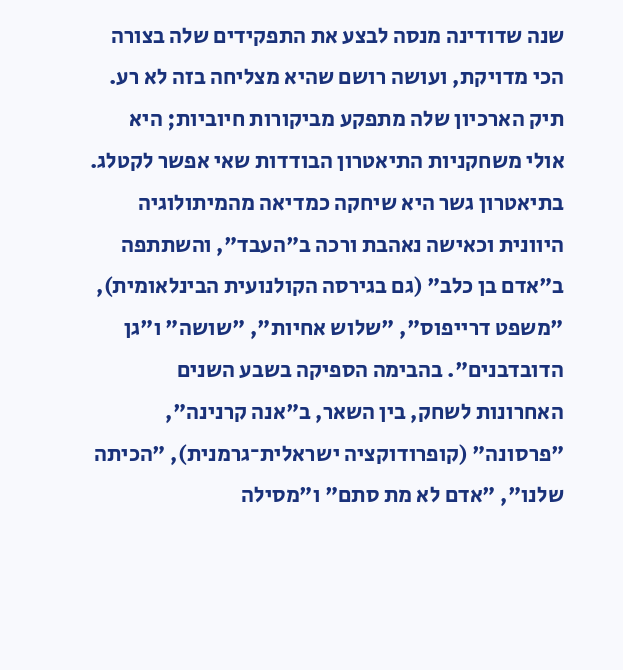שנה שדודינה מנסה לבצע את התפקידים שלה בצורה הכי מדויקת, ועושה רושם שהיא מצליחה בזה לא רע. תיק הארכיון שלה מתפקע מביקורות חיוביות; היא אולי משחקניות התיאטרון הבודדות שאי אפשר לקטלג. בתיאטרון גשר היא שיחקה כמדיאה מהמיתולוגיה היוונית וכאישה נאהבת ורכה ב"העבד", והשתתפה ב"אדם בן כלב" (גם בגירסה הקולנועית הבינלאומית), "משפט דרייפוס", "שלוש אחיות", "שושה" ו"גן הדובדבנים". בהבימה הספיקה בשבע השנים האחרונות לשחק, בין השאר, ב"אנה קרנינה", "פרסונה" (קופרודוקציה ישראלית־גרמנית), "הכיתה שלנו", "אדם לא מת סתם" ו"מסילה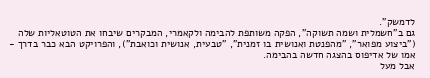לדמשק".
גם ב"חשמלית ושמה תשוקה", הפקה משותפת להבימה ולקאמרי, המבקרים שיבחו את הטוטאליות שלה ("ביצוע מפואר", "מהפנטת ואנושית בו זמנית", "טבעית, אנושית וכואבת"), והפרויקט הבא כבר בדרך - אמו של אדיפוס בהצגה חדשה בהבימה.
אבל מעל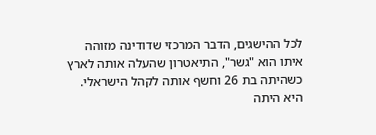לכל ההישגים, הדבר המרכזי שדודינה מזוהה איתו הוא "גשר", התיאטרון שהעלה אותה לארץ כשהיתה בת 26 וחשף אותה לקהל הישראלי. היא היתה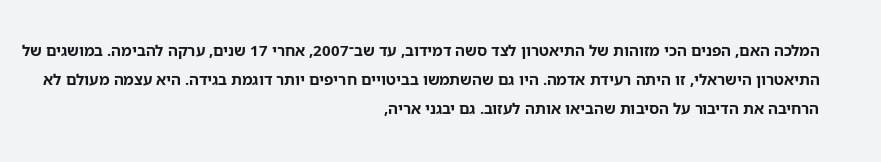המלכה האם, הפנים הכי מזוהות של התיאטרון לצד סשה דמידוב, עד שב־2007, אחרי 17 שנים, ערקה להבימה. במושגים של התיאטרון הישראלי, זו היתה רעידת אדמה. היו גם שהשתמשו בביטויים חריפים יותר דוגמת בגידה. היא עצמה מעולם לא הרחיבה את הדיבור על הסיבות שהביאו אותה לעזוב. גם יבגני אריה,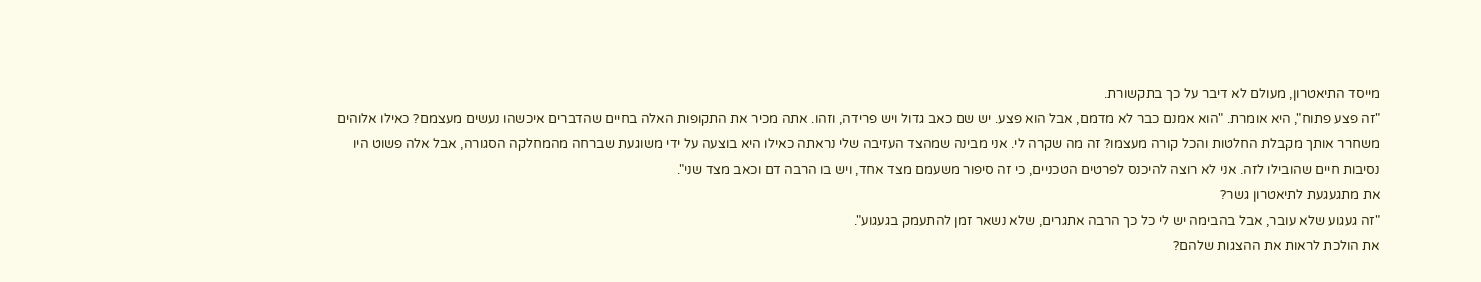מייסד התיאטרון, מעולם לא דיבר על כך בתקשורת.
"זה פצע פתוח", היא אומרת. "הוא אמנם כבר לא מדמם, אבל הוא פצע. יש שם כאב גדול ויש פרידה, וזהו. אתה מכיר את התקופות האלה בחיים שהדברים איכשהו נעשים מעצמם? כאילו אלוהים משחרר אותך מקבלת החלטות והכל קורה מעצמו? זה מה שקרה לי. אני מבינה שמהצד העזיבה שלי נראתה כאילו היא בוצעה על ידי משוגעת שברחה מהמחלקה הסגורה, אבל אלה פשוט היו נסיבות חיים שהובילו לזה. אני לא רוצה להיכנס לפרטים הטכניים, כי זה סיפור משעמם מצד אחד, ויש בו הרבה דם וכאב מצד שני".
את מתגעגעת לתיאטרון גשר?
"זה געגוע שלא עובר, אבל בהבימה יש לי כל כך הרבה אתגרים, שלא נשאר זמן להתעמק בגעגוע".
את הולכת לראות את ההצגות שלהם?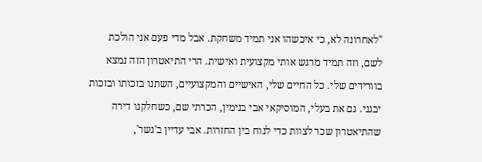"לאחרונה לא, כי איכשהו אני תמיד משחקת. אבל מדי פעם אני הולכת לשם, וזה תמיד מרגש אותי מקצועית ואישית. הרי התיאטרון הזה נמצא בוורידים שלי. כל החיים שלי, האישיים והמקצועיים, השתנו בזכותו ובזכות יבגני. גם את בעלי, המוסיקאי אבי בנימין, הכרתי שם, כשחלקנו דירה שהתיאטרון שכר לצוות כדי לנוח בין החזרות. אבי עדיין ב'גשר',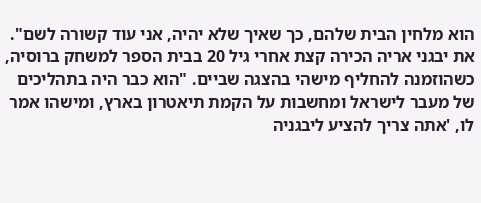הוא מלחין הבית שלהם, כך שאיך שלא יהיה, אני עוד קשורה לשם".
את יבגני אריה הכירה קצת אחרי גיל 20 בבית הספר למשחק ברוסיה, כשהוזמנה להחליף מישהי בהצגה שביים. "הוא כבר היה בתהליכים של מעבר לישראל ומחשבות על הקמת תיאטרון בארץ, ומישהו אמר לו, 'אתה צריך להציע ליבגניה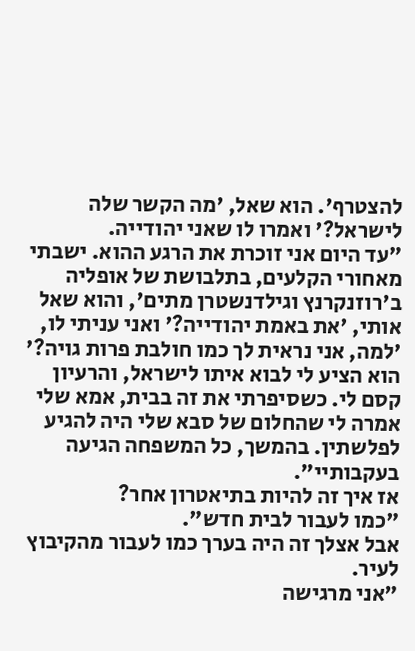להצטרף'. הוא שאל, 'מה הקשר שלה לישראל?' ואמרו לו שאני יהודייה.
"עד היום אני זוכרת את הרגע ההוא. ישבתי מאחורי הקלעים, בתלבושת של אופליה ב'רוזנקרנץ וגילדנשטרן מתים', והוא שאל אותי, 'את באמת יהודייה?' ואני עניתי לו, 'למה, אני נראית לך כמו חולבת פרות גויה?' הוא הציע לי לבוא איתו לישראל, והרעיון קסם לי. כשסיפרתי את זה בבית, אמא שלי אמרה לי שהחלום של סבא שלי היה להגיע לפלשתין. בהמשך, כל המשפחה הגיעה בעקבותיי".
אז איך זה להיות בתיאטרון אחר?
"כמו לעבור לבית חדש".
אבל אצלך זה היה בערך כמו לעבור מהקיבוץ לעיר.
"אני מרגישה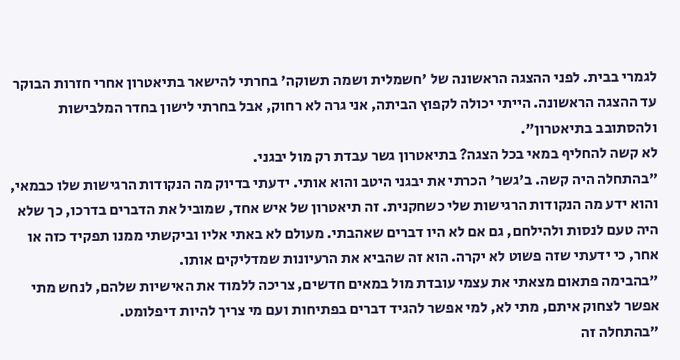לגמרי בבית. לפני ההצגה הראשונה של 'חשמלית ושמה תשוקה' בחרתי להישאר בתיאטרון אחרי חזרות הבוקר עד ההצגה הראשונה. הייתי יכולה לקפוץ הביתה, אני גרה לא רחוק, אבל בחרתי לישון בחדר המלבישות ולהסתובב בתיאטרון".
לא קשה להחליף במאי בכל הצגה? בתיאטרון גשר עבדת רק מול יבגני.
"בהתחלה היה קשה. ב'גשר' הכרתי את יבגני היטב והוא אותי. ידעתי בדיוק מה הנקודות הרגישות שלו כבמאי, והוא ידע מה הנקודות הרגישות שלי כשחקנית. זה תיאטרון של איש אחד, שמוביל את הדברים בדרכו, כך שלא היה טעם לנסות ולהילחם, גם אם לא היו דברים שאהבתי. מעולם לא באתי אליו וביקשתי ממנו תפקיד כזה או אחר, כי ידעתי שזה פשוט לא יקרה. הוא זה שהביא את הרעיונות שמדליקים אותו.
"בהבימה פתאום מצאתי את עצמי עובדת מול במאים חדשים, צריכה ללמוד את האישיות שלהם, לנחש מתי אפשר לצחוק איתם, מתי לא, למי אפשר להגיד דברים בפתיחות ועם מי צריך להיות דיפלומט.
"בהתחלה זה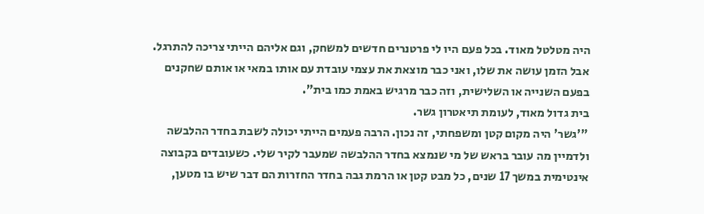היה מטלטל מאוד. בכל פעם היו לי פרטנרים חדשים למשחק, וגם אליהם הייתי צריכה להתרגל. אבל הזמן עושה את שלו, ואני כבר מוצאת את עצמי עובדת עם אותו במאי או אותם שחקנים בפעם השנייה או השלישית, וזה כבר מרגיש באמת כמו בית".
בית גדול מאוד, לעומת תיאטרון גשר.
"'גשר' היה מקום קטן ומשפחתי, זה נכון. הרבה פעמים הייתי יכולה לשבת בחדר ההלבשה ולדמיין מה עובר בראש של מי שנמצא בחדר ההלבשה שמעבר לקיר שלי. כשעובדים בקבוצה אינטימית במשך 17 שנים, כל מבט קטן או הרמת גבה בחדר החזרות הם דבר שיש בו מטען,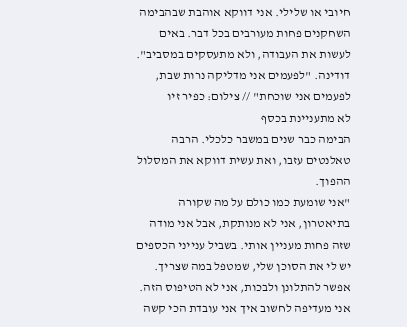חיובי או שלילי. אני דווקא אוהבת שבהבימה השחקנים פחות מעורבים בכל דבר. באים לעשות את העבודה, ולא מתעסקים במסביב".
דודינה. "לפעמים אני מדליקה נרות שבת, לפעמים אני שוכחת" // צילום: כפיר זיו
לא מתעניינת בכסף
הבימה כבר שנים במשבר כלכלי. הרבה טאלנטים עזבו, ואת עשית דווקא את המסלול ההפוך.
"אני שומעת כמו כולם על מה שקורה בתיאטרון, אני לא מנותקת, אבל אני מודה שזה פחות מעניין אותי. בשביל ענייני הכספים יש לי את הסוכן שלי, שמטפל במה שצריך. אפשר להתלונן ולבכות, אני לא הטיפוס הזה. אני מעדיפה לחשוב איך אני עובדת הכי קשה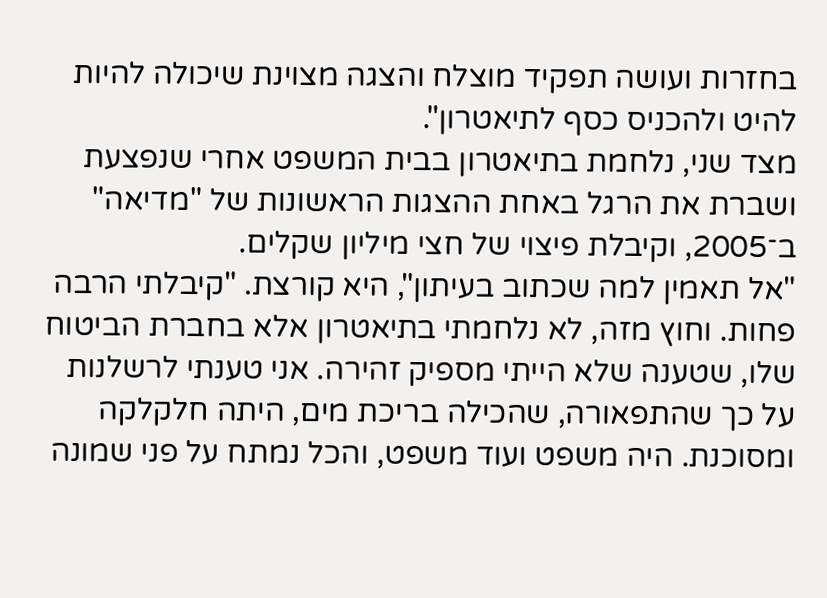בחזרות ועושה תפקיד מוצלח והצגה מצוינת שיכולה להיות להיט ולהכניס כסף לתיאטרון".
מצד שני, נלחמת בתיאטרון בבית המשפט אחרי שנפצעת ושברת את הרגל באחת ההצגות הראשונות של "מדיאה" ב־2005, וקיבלת פיצוי של חצי מיליון שקלים.
"אל תאמין למה שכתוב בעיתון", היא קורצת. "קיבלתי הרבה פחות. וחוץ מזה, לא נלחמתי בתיאטרון אלא בחברת הביטוח שלו, שטענה שלא הייתי מספיק זהירה. אני טענתי לרשלנות על כך שהתפאורה, שהכילה בריכת מים, היתה חלקלקה ומסוכנת. היה משפט ועוד משפט, והכל נמתח על פני שמונה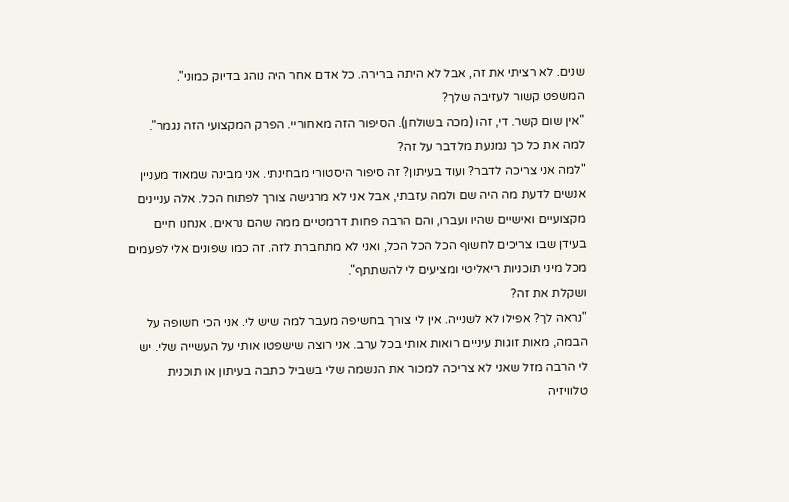שנים. לא רציתי את זה, אבל לא היתה ברירה. כל אדם אחר היה נוהג בדיוק כמוני".
המשפט קשור לעזיבה שלך?
"אין שום קשר. די, זהו (מכה בשולחן). הסיפור הזה מאחוריי. הפרק המקצועי הזה נגמר".
למה את כל כך נמנעת מלדבר על זה?
"למה אני צריכה לדבר? ועוד בעיתון? זה סיפור היסטורי מבחינתי. אני מבינה שמאוד מעניין אנשים לדעת מה היה שם ולמה עזבתי, אבל אני לא מרגישה צורך לפתוח הכל. אלה עניינים מקצועיים ואישיים שהיו ועברו, והם הרבה פחות דרמטיים ממה שהם נראים. אנחנו חיים בעידן שבו צריכים לחשוף הכל הכל הכל, ואני לא מתחברת לזה. זה כמו שפונים אלי לפעמים מכל מיני תוכניות ריאליטי ומציעים לי להשתתף".
ושקלת את זה?
"נראה לך? אפילו לא לשנייה. אין לי צורך בחשיפה מעבר למה שיש לי. אני הכי חשופה על הבמה, מאות זוגות עיניים רואות אותי בכל ערב. אני רוצה שישפטו אותי על העשייה שלי. יש לי הרבה מזל שאני לא צריכה למכור את הנשמה שלי בשביל כתבה בעיתון או תוכנית טלוויזיה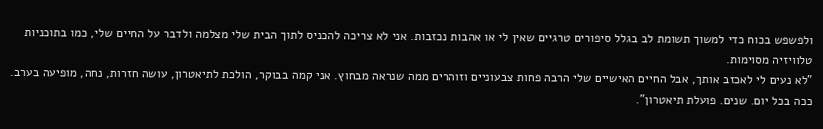ולפשפש בכוח כדי למשוך תשומת לב בגלל סיפורים טרגיים שאין לי או אהבות נכזבות. אני לא צריכה להכניס לתוך הבית שלי מצלמה ולדבר על החיים שלי, כמו בתוכניות טלוויזיה מסוימות.
"לא נעים לי לאכזב אותך, אבל החיים האישיים שלי הרבה פחות צבעוניים וזוהרים ממה שנראה מבחוץ. אני קמה בבוקר, הולכת לתיאטרון, עושה חזרות, נחה, מופיעה בערב. ככה בכל יום. שנים. פועלת תיאטרון".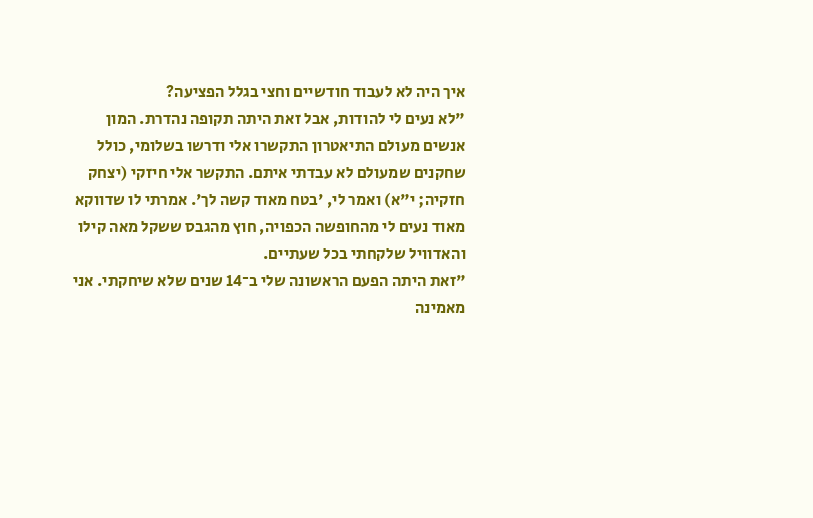איך היה לא לעבוד חודשיים וחצי בגלל הפציעה?
"לא נעים לי להודות, אבל זאת היתה תקופה נהדרת. המון אנשים מעולם התיאטרון התקשרו אלי ודרשו בשלומי, כולל שחקנים שמעולם לא עבדתי איתם. התקשר אלי חיזקי (יצחק חזקיה; י"א) ואמר לי, 'בטח מאוד קשה לך'. אמרתי לו שדווקא מאוד נעים לי מהחופשה הכפויה, חוץ מהגבס ששקל מאה קילו והאדוויל שלקחתי בכל שעתיים.
"זאת היתה הפעם הראשונה שלי ב־14 שנים שלא שיחקתי. אני מאמינה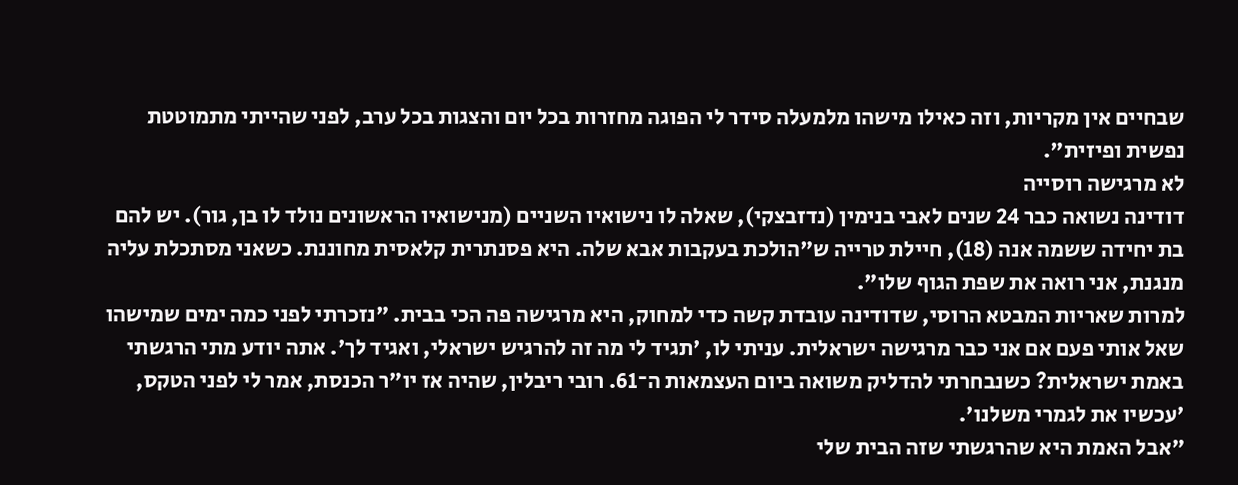שבחיים אין מקריות, וזה כאילו מישהו מלמעלה סידר לי הפוגה מחזרות בכל יום והצגות בכל ערב, לפני שהייתי מתמוטטת נפשית ופיזית".
לא מרגישה רוסייה
דודינה נשואה כבר 24 שנים לאבי בנימין (נדזבצקי), שאלה לו נישואיו השניים (מנישואיו הראשונים נולד לו בן, גור). יש להם בת יחידה ששמה אנה (18), חיילת טרייה ש"הולכת בעקבות אבא שלה. היא פסנתרית קלאסית מחוננת. כשאני מסתכלת עליה מנגנת, אני רואה את שפת הגוף שלו".
למרות שאריות המבטא הרוסי, שדודינה עובדת קשה כדי למחוק, היא מרגישה פה הכי בבית. "נזכרתי לפני כמה ימים שמישהו שאל אותי פעם אם אני כבר מרגישה ישראלית. עניתי לו, 'תגיד לי מה זה להרגיש ישראלי, ואגיד לך'. אתה יודע מתי הרגשתי באמת ישראלית? כשנבחרתי להדליק משואה ביום העצמאות ה־61. רובי ריבלין, שהיה אז יו"ר הכנסת, אמר לי לפני הטקס, 'עכשיו את לגמרי משלנו'.
"אבל האמת היא שהרגשתי שזה הבית שלי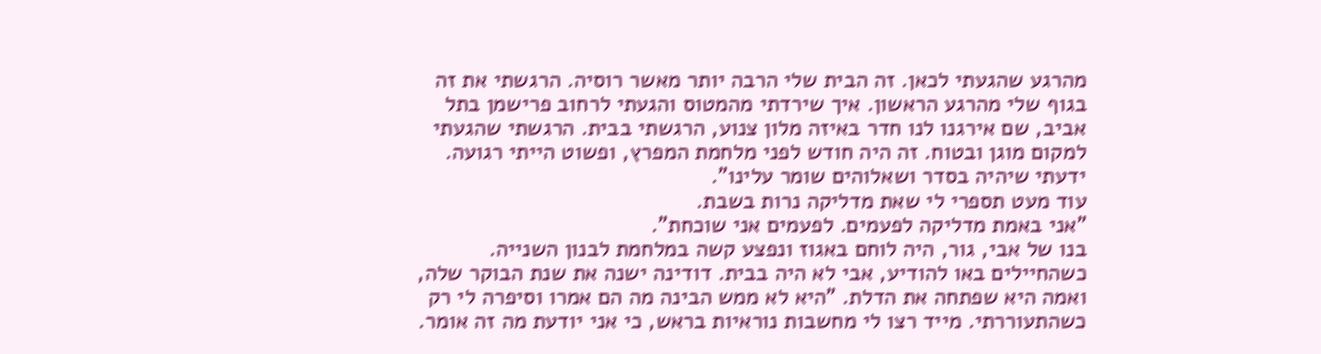מהרגע שהגעתי לכאן. זה הבית שלי הרבה יותר מאשר רוסיה. הרגשתי את זה בגוף שלי מהרגע הראשון. איך שירדתי מהמטוס והגעתי לרחוב פרישמן בתל אביב, שם אירגנו לנו חדר באיזה מלון צנוע, הרגשתי בבית. הרגשתי שהגעתי למקום מוגן ובטוח. זה היה חודש לפני מלחמת המפרץ, ופשוט הייתי רגועה. ידעתי שיהיה בסדר ושאלוהים שומר עלינו".
עוד מעט תספרי לי שאת מדליקה נרות בשבת.
"אני באמת מדליקה לפעמים. לפעמים אני שוכחת".
בנו של אבי, גור, היה לוחם באגוז ונפצע קשה במלחמת לבנון השנייה. כשהחיילים באו להודיע, אבי לא היה בבית. דודינה ישנה את שנת הבוקר שלה, ואמה היא שפתחה את הדלת. "היא לא ממש הבינה מה הם אמרו וסיפרה לי רק כשהתעוררתי. מייד רצו לי מחשבות נוראיות בראש, כי אני יודעת מה זה אומר.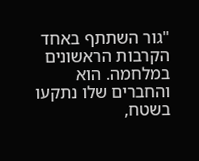"גור השתתף באחד הקרבות הראשונים במלחמה. הוא והחברים שלו נתקעו בשטח,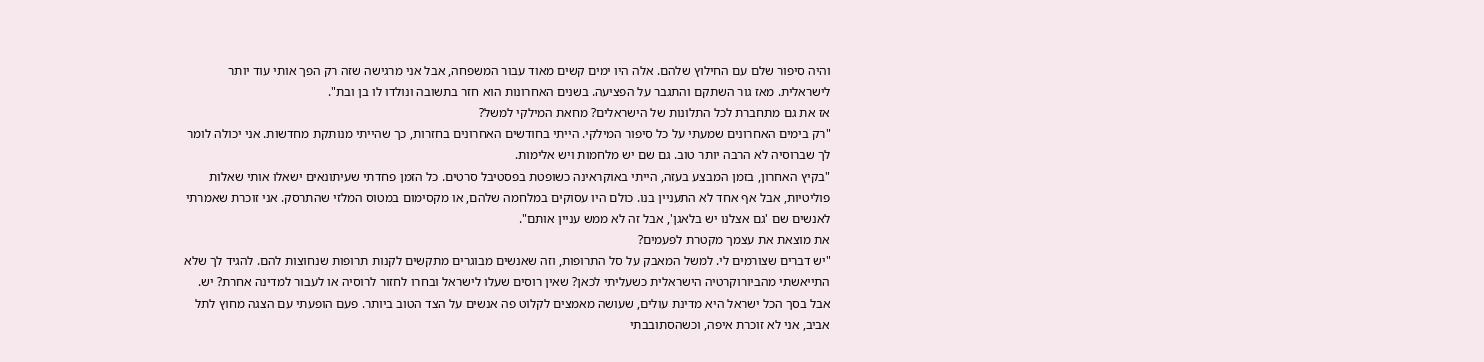והיה סיפור שלם עם החילוץ שלהם. אלה היו ימים קשים מאוד עבור המשפחה, אבל אני מרגישה שזה רק הפך אותי עוד יותר לישראלית. מאז גור השתקם והתגבר על הפציעה. בשנים האחרונות הוא חזר בתשובה ונולדו לו בן ובת".
אז את גם מתחברת לכל התלונות של הישראלים? מחאת המילקי למשל?
"רק בימים האחרונים שמעתי על כל סיפור המילקי. הייתי בחודשים האחרונים בחזרות, כך שהייתי מנותקת מחדשות. אני יכולה לומר לך שברוסיה לא הרבה יותר טוב. גם שם יש מלחמות ויש אלימות.
"בקיץ האחרון, בזמן המבצע בעזה, הייתי באוקראינה כשופטת בפסטיבל סרטים. כל הזמן פחדתי שעיתונאים ישאלו אותי שאלות פוליטיות, אבל אף אחד לא התעניין בנו. כולם היו עסוקים במלחמה שלהם, או מקסימום במטוס המלזי שהתרסק. אני זוכרת שאמרתי לאנשים שם 'גם אצלנו יש בלאגן', אבל זה לא ממש עניין אותם".
את מוצאת את עצמך מקטרת לפעמים?
"יש דברים שצורמים לי. למשל המאבק על סל התרופות, וזה שאנשים מבוגרים מתקשים לקנות תרופות שנחוצות להם. להגיד לך שלא התייאשתי מהביורוקרטיה הישראלית כשעליתי לכאן? שאין רוסים שעלו לישראל ובחרו לחזור לרוסיה או לעבור למדינה אחרת? יש. אבל בסך הכל ישראל היא מדינת עולים, שעושה מאמצים לקלוט פה אנשים על הצד הטוב ביותר. פעם הופעתי עם הצגה מחוץ לתל אביב, אני לא זוכרת איפה, וכשהסתובבתי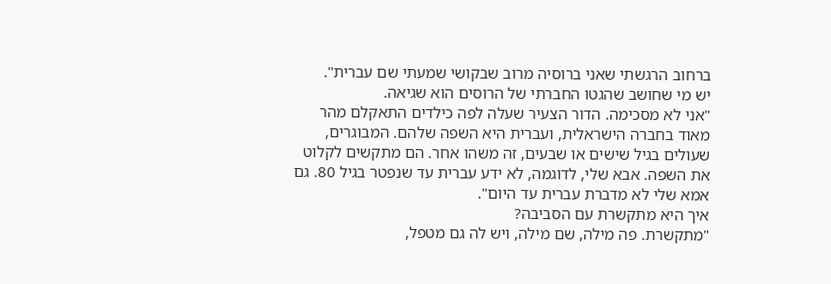ברחוב הרגשתי שאני ברוסיה מרוב שבקושי שמעתי שם עברית".
יש מי שחושב שהגטו החברתי של הרוסים הוא שגיאה.
"אני לא מסכימה. הדור הצעיר שעלה לפה כילדים התאקלם מהר מאוד בחברה הישראלית, ועברית היא השפה שלהם. המבוגרים, שעולים בגיל שישים או שבעים, זה משהו אחר. הם מתקשים לקלוט את השפה. אבא שלי, לדוגמה, לא ידע עברית עד שנפטר בגיל 80. גם אמא שלי לא מדברת עברית עד היום".
איך היא מתקשרת עם הסביבה?
"מתקשרת. פה מילה, שם מילה, ויש לה גם מטפל,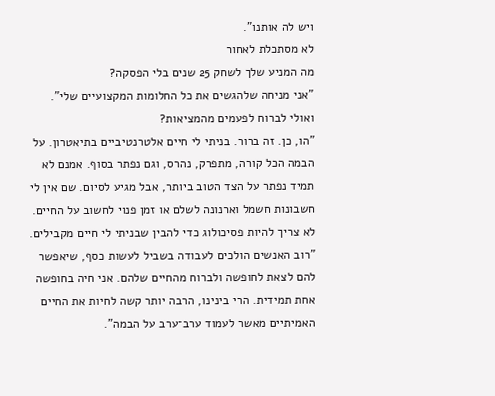ויש לה אותנו".
לא מסתכלת לאחור
מה המניע שלך לשחק 25 שנים בלי הפסקה?
"אני מניחה שלהגשים את כל החלומות המקצועיים שלי".
ואולי לברוח לפעמים מהמציאות?
"הו, כן. זה ברור. בניתי לי חיים אלטרנטיביים בתיאטרון. על הבמה הכל קורה, מתפרק, נהרס, וגם נפתר בסוף. אמנם לא תמיד נפתר על הצד הטוב ביותר, אבל מגיע לסיום. שם אין לי חשבונות חשמל וארנונה לשלם או זמן פנוי לחשוב על החיים. לא צריך להיות פסיכולוג כדי להבין שבניתי לי חיים מקבילים.
"רוב האנשים הולכים לעבודה בשביל לעשות כסף, שיאפשר להם לצאת לחופשה ולברוח מהחיים שלהם. אני חיה בחופשה אחת תמידית. הרי בינינו, הרבה יותר קשה לחיות את החיים האמיתיים מאשר לעמוד ערב־ערב על הבמה".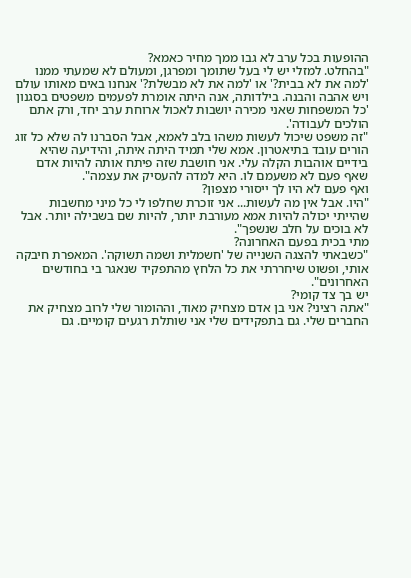ההופעות בכל ערב לא גבו ממך מחיר כאמא?
"בהחלט. למזלי יש לי בעל שתומך ומפרגן, ומעולם לא שמעתי ממנו 'למה את לא בבית?' או 'למה את לא מבשלת?' אנחנו באים מאותו עולם ויש אהבה והבנה. בילדותה, אנה היתה אומרת לפעמים משפטים בסגנון 'כל המשפחות שאני מכירה יושבות לאכול ארוחת ערב יחד, ורק אתם הולכים לעבודה'.
"זה משפט שיכול לעשות משהו בלב לאמא, אבל הסברנו לה שלא כל זוג הורים עובד בתיאטרון. אמא שלי תמיד היתה איתה, והידיעה שהיא בידיים אוהבות הקלה עלי. אני חושבת שזה פיתח אותה להיות אדם שאף פעם לא משעמם לו. היא למדה להעסיק את עצמה".
ואף פעם לא היו לך ייסורי מצפון?
"היו. אבל אין מה לעשות... אני זוכרת שחלפו לי כל מיני מחשבות שהייתי יכולה להיות אמא מעורבת יותר, להיות שם בשבילה יותר. אבל לא בוכים על חלב שנשפך".
מתי בכית בפעם האחרונה?
"כשבאתי להצגה השנייה של 'חשמלית ושמה תשוקה'. המאפרת חיבקה אותי, ופשוט שיחררתי את כל הלחץ מהתפקיד שנאגר בי בחודשים האחרונים".
יש בך צד קומי?
"אתה רציני? אני בן אדם מצחיק מאוד, וההומור שלי לרוב מצחיק את החברים שלי. גם בתפקידים שלי אני שותלת רגעים קומיים. גם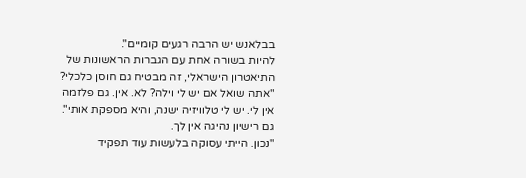בבלאנש יש הרבה רגעים קומיים".
להיות בשורה אחת עם הגברות הראשונות של התיאטרון הישראלי, זה מבטיח גם חוסן כלכלי?
"אתה שואל אם יש לי וילה? לא. אין. גם פלזמה אין לי. יש לי טלוויזיה ישנה, והיא מספקת אותי".
גם רישיון נהיגה אין לך.
"נכון. הייתי עסוקה בלעשות עוד תפקיד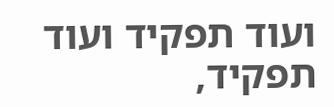ועוד תפקיד ועוד תפקיד,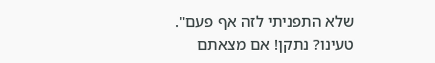שלא התפניתי לזה אף פעם".
טעינו? נתקן! אם מצאתם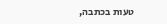טעות בכתבה,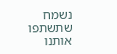נשמח שתשתפו אותנו